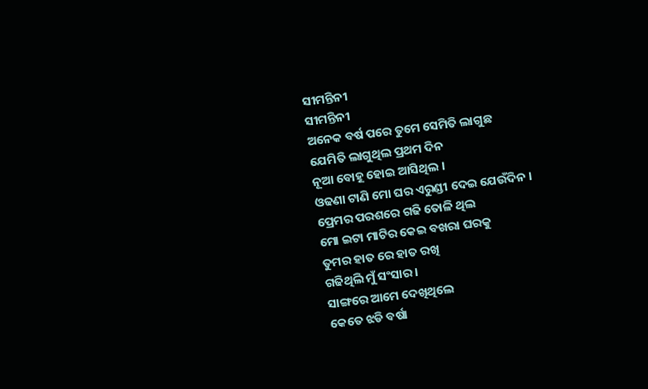ସୀମନ୍ତିନୀ
ସୀମନ୍ତିନୀ
ଅନେକ ବର୍ଷ ପରେ ତୁମେ ସେମିତି ଲାଗୁଛ
ଯେମିତି ଲାଗୁଥିଲ ପ୍ରଥମ ଦିନ
ନୂଆ ବୋହୂ ହୋଇ ଆସିଥିଲ ।
ଓଢଣା ଟାଣି ମୋ ଘର ଏରୁଣ୍ଡୀ ଦେଇ ଯେଉଁଦିନ ।
ପ୍ରେମର ପରଶରେ ଗଢି ତୋଳି ଥିଲ
ମୋ ଇଟା ମାଟିର କେଇ ବଖରା ଘରକୁ
ତୁମର ହାତ ରେ ହାତ ରଖି
ଗଢିଥିଲି ମୁଁ ସଂସାର ।
ସାଙ୍ଗରେ ଆମେ ଦେଖିଥିଲେ
କେତେ ଝଡି ବର୍ଷା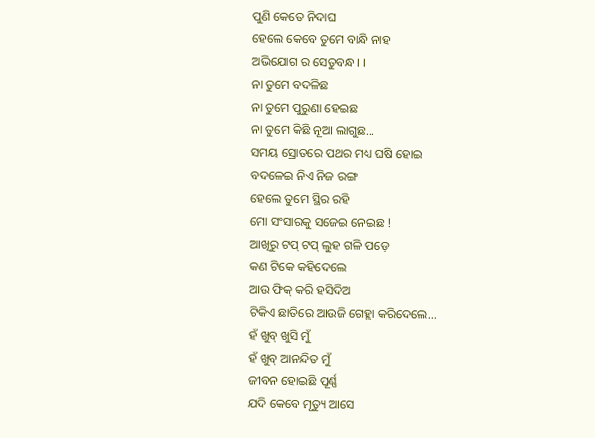ପୁଣି କେତେ ନିଦାଘ
ହେଲେ କେବେ ତୁମେ ବାନ୍ଧି ନାହ
ଅଭିଯୋଗ ର ସେତୁବନ୍ଧ। ।
ନା ତୁମେ ବଦଳିଛ
ନା ତୁମେ ପୁରୁଣା ହେଇଛ
ନା ତୁମେ କିଛି ନୂଆ ଲାଗୁଛ...
ସମୟ ସ୍ରୋତରେ ପଥର ମଧ୍ୟ ଘଷି ହୋଇ
ବଦଳେଇ ନିଏ ନିଜ ରଙ୍ଗ
ହେଲେ ତୁମେ ସ୍ଥିର ରହି
ମୋ ସଂସାରକୁ ସଜେଇ ନେଇଛ !
ଆଖିରୁ ଟପ୍ ଟପ୍ ଲୁହ ଗଳି ପଡ଼େ
କଣ ଟିକେ କହିଦେଲେ
ଆଉ ଫିକ୍ କରି ହସିଦିଅ
ଟିକିଏ ଛାତିରେ ଆଉଜି ଗେହ୍ଲା କରିଦେଲେ...
ହଁ ଖୁବ୍ ଖୁସି ମୁଁ
ହଁ ଖୁବ୍ ଆନନ୍ଦିତ ମୁଁ
ଜୀବନ ହୋଇଛି ପୂର୍ଣ୍ଣ
ଯଦି କେବେ ମୃତ୍ୟୁ ଆସେ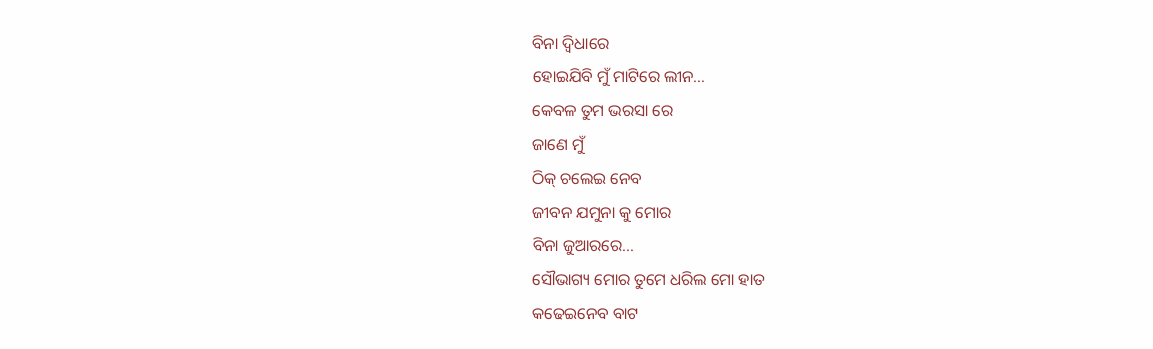ବିନା ଦ୍ବିଧାରେ
ହୋଇଯିବି ମୁଁ ମାଟିରେ ଲୀନ...
କେବଳ ତୁମ ଭରସା ରେ
ଜାଣେ ମୁଁ
ଠିକ୍ ଚଲେଇ ନେବ
ଜୀବନ ଯମୁନା କୁ ମୋର
ବିନା ଜୁଆରରେ...
ସୌଭାଗ୍ୟ ମୋର ତୁମେ ଧରିଲ ମୋ ହାତ
କଢେଇନେବ ବାଟ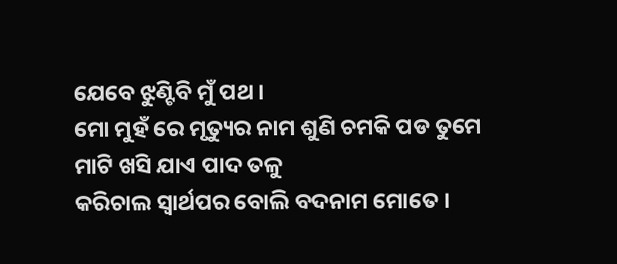ଯେବେ ଝୁଣ୍ଟିବି ମୁଁ ପଥ ।
ମୋ ମୁହଁ ରେ ମୃତ୍ୟୁର ନାମ ଶୁଣି ଚମକି ପଡ ତୁମେ
ମାଟି ଖସି ଯାଏ ପାଦ ତଳୁ
କରିଚାଲ ସ୍ୱାର୍ଥପର ବୋଲି ବଦନାମ ମୋତେ ।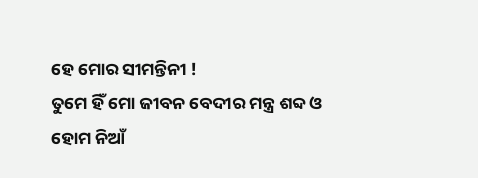ହେ ମୋର ସୀମନ୍ତିନୀ !
ତୁମେ ହିଁ ମୋ ଜୀବନ ବେଦୀର ମନ୍ତ୍ର ଶବ୍ଦ ଓ
ହୋମ ନିଆଁ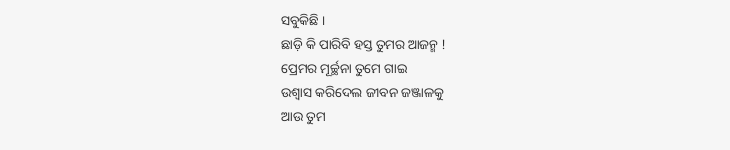ସବୁକିଛି ।
ଛାଡ଼ି କି ପାରିବି ହସ୍ତ ତୁମର ଆଜନ୍ମ !
ପ୍ରେମର ମୂର୍ଚ୍ଛନା ତୁମେ ଗାଇ
ଉଶ୍ୱାସ କରିଦେଲ ଜୀବନ ଜଞ୍ଜାଳକୁ
ଆଉ ତୁମ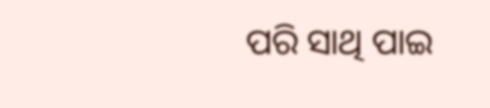ପରି ସାଥି ପାଇ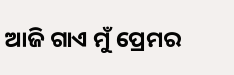ଆଜି ଗାଏ ମୁଁ ପ୍ରେମର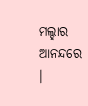ମଲ୍ହାର ଆନନ୍ଦରେ ।